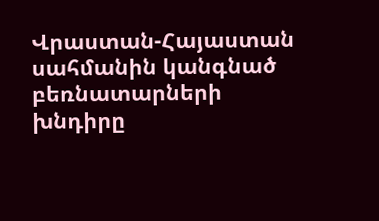Վրաստան-Հայաստան սահմանին կանգնած բեռնատարների խնդիրը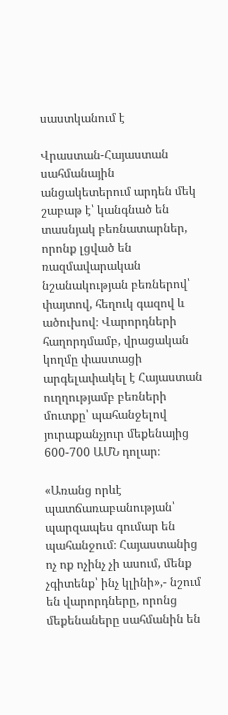սաստկանում է

Վրաստան-Հայաստան սահմանային անցակետերում արդեն մեկ շաբաթ է՝ կանգնած են տասնյակ բեռնատարներ, որոնք լցված են ռազմավարական նշանակության բեռներով՝ փայտով, հեղուկ գազով և ածուխով։ Վարորդների հաղորդմամբ, վրացական կողմը փաստացի արգելափակել է Հայաստան ուղղությամբ բեռների մուտքը՝ պահանջելով յուրաքանչյուր մեքենայից 600-700 ԱՄՆ դոլար։

«Առանց որևէ պատճառաբանության՝ պարզապես գումար են պահանջում։ Հայաստանից ոչ ոք ոչինչ չի ասում, մենք չգիտենք՝ ինչ կլինի»,- նշում են վարորդները, որոնց մեքենաները սահմանին են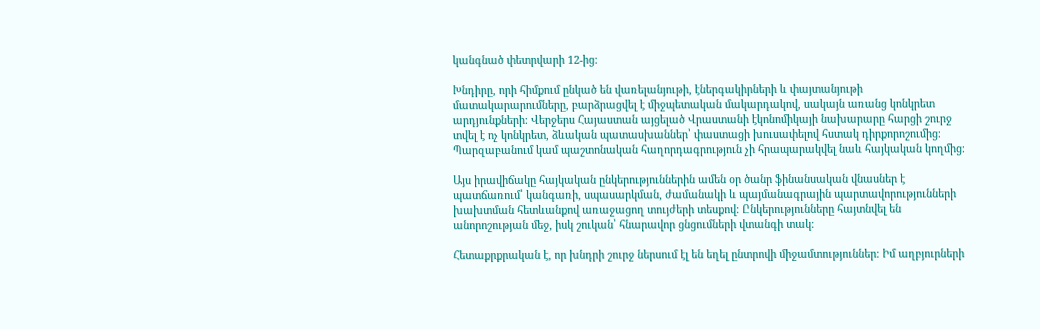կանգնած փետրվարի 12-ից։

Խնդիրը, որի հիմքում ընկած են վառելանյութի, էներգակիրների և փայտանյութի մատակարարումները, բարձրացվել է միջպետական մակարդակով, սակայն առանց կոնկրետ արդյունքների։ Վերջերս Հայաստան այցելած Վրաստանի էկոնոմիկայի նախարարը հարցի շուրջ տվել է ոչ կոնկրետ, ձևական պատասխաններ՝ փաստացի խուսափելով հստակ դիրքորոշումից։ Պարզաբանում կամ պաշտոնական հաղորդագրություն չի հրապարակվել նաև հայկական կողմից։

Այս իրավիճակը հայկական ընկերություններին ամեն օր ծանր ֆինանսական վնասներ է պատճառում՝ կանգառի, սպասարկման, ժամանակի և պայմանագրային պարտավորությունների խախտման հետևանքով առաջացող տույժերի տեսքով։ Ընկերությունները հայտնվել են անորոշության մեջ, իսկ շուկան՝ հնարավոր ցնցումների վտանգի տակ։

Հետաքրքրական է, որ խնդրի շուրջ ներսում էլ են եղել ընտրովի միջամտություններ։ Իմ աղբյուրների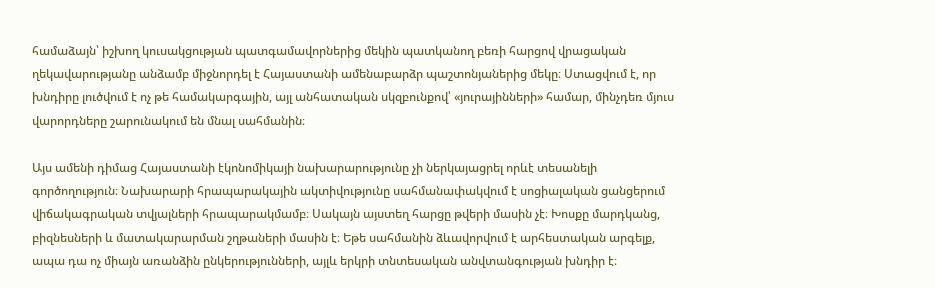համաձայն՝ իշխող կուսակցության պատգամավորներից մեկին պատկանող բեռի հարցով վրացական ղեկավարությանը անձամբ միջնորդել է Հայաստանի ամենաբարձր պաշտոնյաներից մեկը։ Ստացվում է, որ խնդիրը լուծվում է ոչ թե համակարգային, այլ անհատական սկզբունքով՝ «յուրայինների» համար, մինչդեռ մյուս վարորդները շարունակում են մնալ սահմանին։

Այս ամենի դիմաց Հայաստանի էկոնոմիկայի նախարարությունը չի ներկայացրել որևէ տեսանելի գործողություն։ Նախարարի հրապարակային ակտիվությունը սահմանափակվում է սոցիալական ցանցերում վիճակագրական տվյալների հրապարակմամբ։ Սակայն այստեղ հարցը թվերի մասին չէ։ Խոսքը մարդկանց, բիզնեսների և մատակարարման շղթաների մասին է։ Եթե սահմանին ձևավորվում է արհեստական արգելք, ապա դա ոչ միայն առանձին ընկերությունների, այլև երկրի տնտեսական անվտանգության խնդիր է։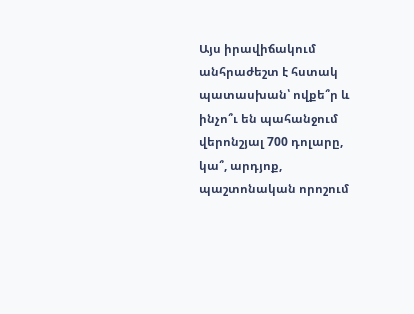Այս իրավիճակում անհրաժեշտ է հստակ պատասխան՝ ովքե՞ր և ինչո՞ւ են պահանջում վերոնշյալ 700 դոլարը, կա՞, արդյոք, պաշտոնական որոշում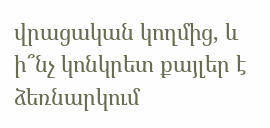վրացական կողմից, և ի՞նչ կոնկրետ քայլեր է ձեռնարկում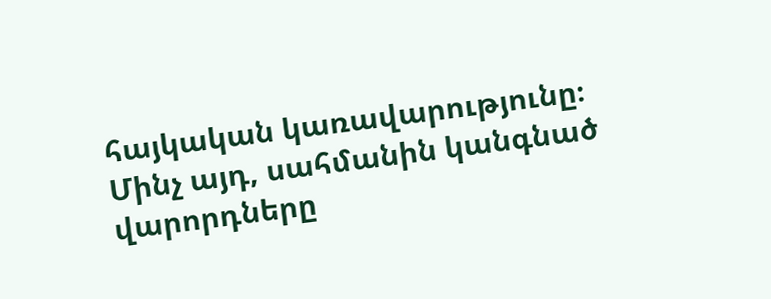հայկական կառավարությունը։ Մինչ այդ, սահմանին կանգնած վարորդները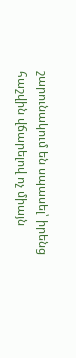շարունակում են սպասել՝ իրենց հաշվին վճարելով ոչ միայն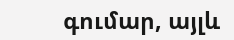գումար, այլև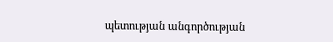պետության անգործության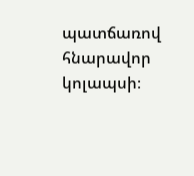պատճառով հնարավոր կոլապսի։